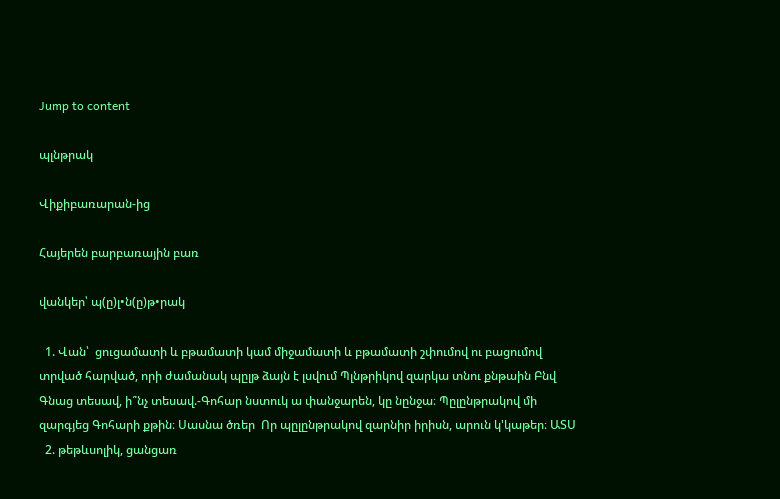Jump to content

պլնթրակ

Վիքիբառարան-ից

Հայերեն բարբառային բառ

վանկեր՝ պ(ը)լ•ն(ը)թ•րակ

  1. Վան՝  ցուցամատի և բթամատի կամ միջամատի և բթամատի շփումով ու բացումով տրված հարված, որի ժամանակ պըլթ ձայն է լսվում Պլնթրիկով զարկա տնու քնթաին Բնվ  Գնաց տեսավ, ի՞նչ տեսավ.-Գոհար նստուկ ա փանջարեն, կը նընջա։ Պըլընթրակով մի զարգյեց Գոհարի քթին։ Սասնա ծռեր  Որ պըլընթրակով զարնիր իրիսն, արուն կ'կաթեր։ ԱՏՍ
  2. թեթևսոլիկ, ցանցառ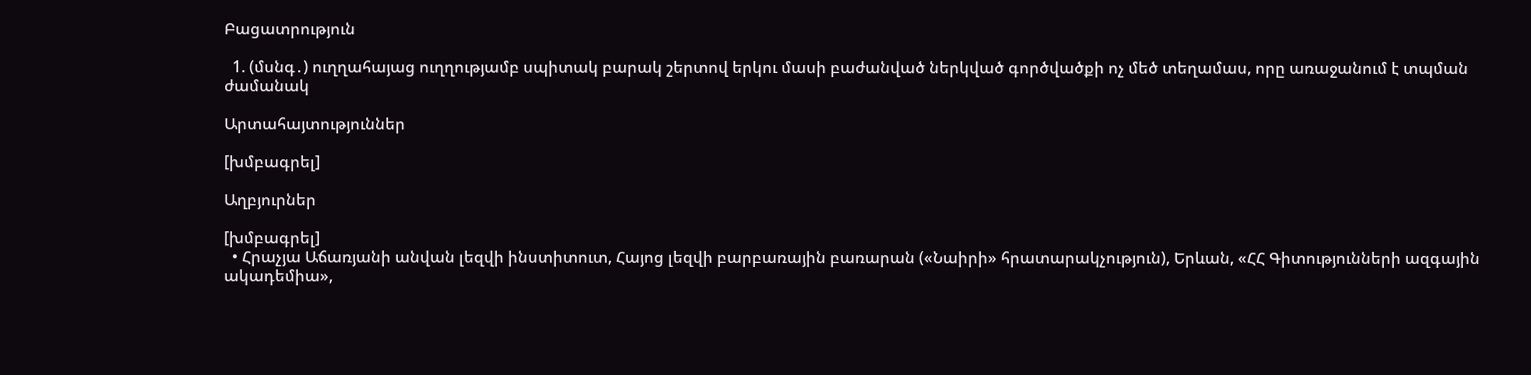Բացատրություն

  1. (մսնգ․) ուղղահայաց ուղղությամբ սպիտակ բարակ շերտով երկու մասի բաժանված ներկված գործվածքի ոչ մեծ տեղամաս, որը առաջանում է տպման ժամանակ

Արտահայտություններ

[խմբագրել]

Աղբյուրներ

[խմբագրել]
  • Հրաչյա Աճառյանի անվան լեզվի ինստիտուտ, Հայոց լեզվի բարբառային բառարան («Նաիրի» հրատարակչություն), Երևան, «ՀՀ Գիտությունների ազգային ակադեմիա»,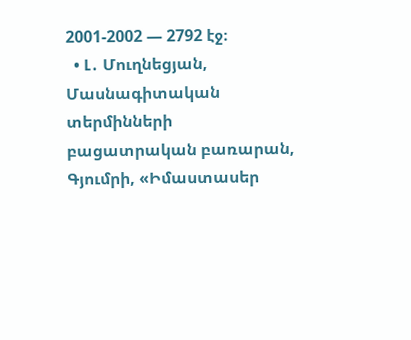2001-2002 — 2792 էջ։
  • Լ․ Մուղնեցյան, Մասնագիտական տերմինների բացատրական բառարան, Գյումրի, «Իմաստասեր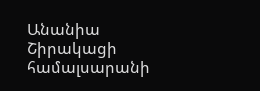Անանիա Շիրակացի համալսարանի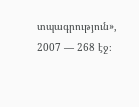տպագրություն», 2007 — 268 էջ։